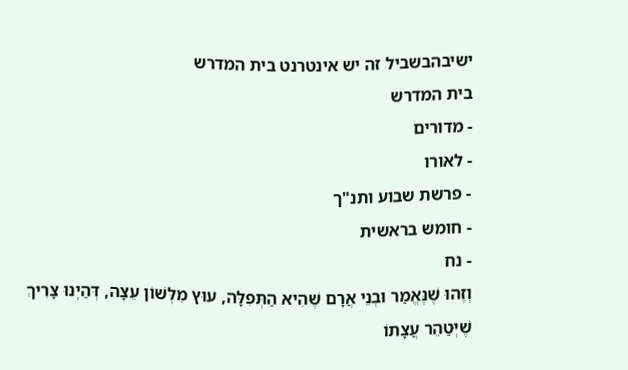ישיבהבשביל זה יש אינטרנט בית המדרש
בית המדרש
- מדורים
- לאורו
- פרשת שבוע ותנ"ך
- חומש בראשית
- נח
וְזֶהוּ שֶׁנֶּאֱמַר וּבְנֵי אֲרָם שֶׁהִיא הַתְּפִלָּה, עוּץ מִלְּשׁוֹן עֵצָה, דְּהַיְנוּ צָרִיךְ שֶׁיְּטַהֵר עֲצָתוֹ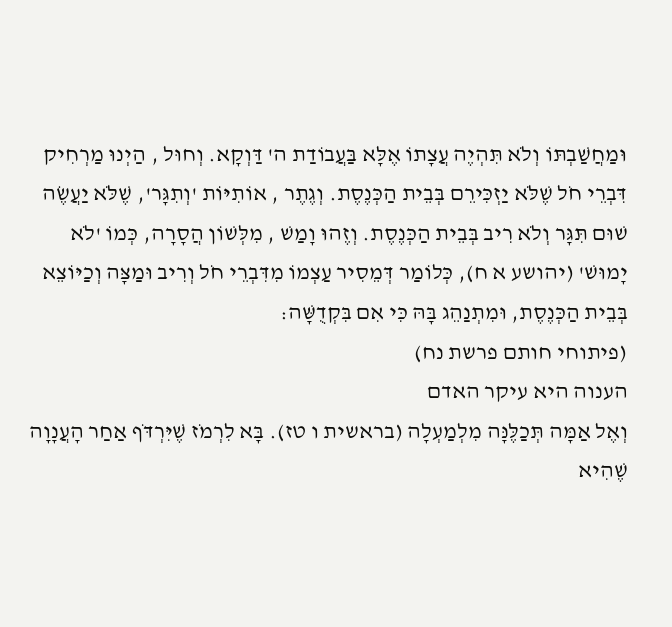וּמַחֲשַׁבְתּוֹ וְלֹא תִּהְיֶה עֲצָתוֹ אֶלָּא בַּעֲבוֹדַת ה' דַּוְקָא. וְחוּל , הַיְנוּ מַרְחִיק דִּבְרֵי חֹל שֶׁלֹּא יַזְכִּירֵם בְּבֵית הַכְּנֶסֶת. וְגֶתֶר , אוֹתִיּוֹת 'וְתִגָּר', שֶׁלֹּא יַעֲשֶׂה שׁוּם תִּגָּר וְלֹא רִיב בְּבֵית הַכְּנֶסֶת. וְזֶהוּ וָמַשׁ , מִלְּשׁוֹן הֲסָרָה, כְּמוֹ 'לֹא יָמוּשׁ' (יהושע א ח), כְּלוֹמַר דְּמֵסִיר עַצְמוֹ מִדִּבְרֵי חֹל וְרִיב וּמַצָּה וְכַיּוֹצֵא בְּבֵית הַכְּנֶסֶת, וּמִתְנַהֵג בָּהּ כִּי אִם בִּקְדֻשָּׁה:
(פיתוחי חותם פרשת נח)
הענוה היא עיקר האדם
וְאֶל אַמָּה תְּכַלֶּנָּה מִלְמַעְלָה (בראשית ו טז). בָּא לִרְמֹז שֶׁיִּרְדֹּף אַחַר הָעֲנָוָה שֶׁהִיא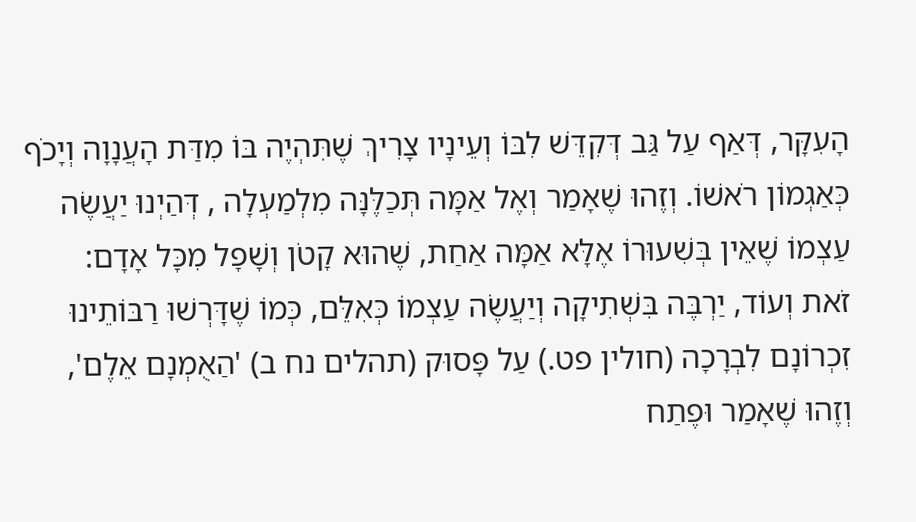הָעִקָּר, דְּאַף עַל גַּב דְּקִדֵּשׁ לִבּוֹ וְעֵינָיו צָרִיךְ שֶׁתִּהְיֶה בּוֹ מִדַּת הָעֲנָוָה וְיָכֹף כְּאַגְמוֹן רֹאשׁוֹ. וְזֶהוּ שֶׁאָמַר וְאֶל אַמָּה תְּכַלֶּנָּה מִלְמַעְלָה , דְּהַיְנוּ יַעֲשֶׂה עַצְמוֹ שֶׁאֵין בְּשִׁעוּרוֹ אֶלָּא אַמָּה אַחַת, שֶׁהוּא קָטֹן וְשָׁפָל מִכָּל אָדָם:
זֹאת וְעוֹד, יַרְבֶּה בִּשְׁתִיקָה וְיַעֲשֶׂה עַצְמוֹ כְּאִלֵּם, כְּמוֹ שֶׁדָּרְשׁוּ רַבּוֹתֵינוּ זִכְרוֹנָם לִבְרָכָה (חולין פט.) עַל פָּסוּק (תהלים נח ב) 'הַאֻמְנָם אֵלֶם', וְזֶהוּ שֶׁאָמַר וּפֶתַח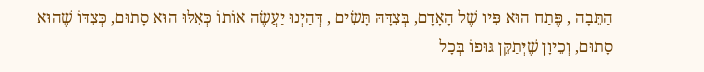הַתֵּבָה , פֶּתַח הוּא פִּיו שֶׁל הָאָדָם, בְּצִדָּהּ תָּשִׂים , דְּהַיְנוּ יַעֲשֶׂה אוֹתוֹ כְּאִלּוּ הוּא סָתוּם, כְּצִדּוֹ שֶׁהוּא סָתוּם, וְכֵיוָן שֶׁיְּתַקֵּן גּוּפוֹ בְּכָל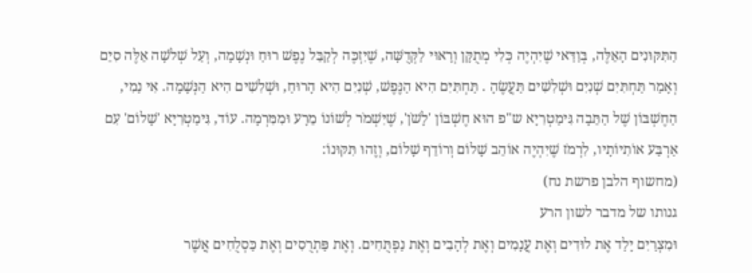הַתִּקּוּנִים הָאֵלֶּה, בְּוַדַּאי שֶׁיִּהְיֶה כְּלִי מְתֻקָּן וְרָאוּי לַקְּדֻשָּׁה, שֶׁיִּזְכֶּה לְקַבֵּל נֶפֶשׁ רוּחַ וּנְשָׁמָה, וְעַל שְׁלֹשָׁה אֵלֶּה סִיֵּם וְאָמַר תַּחְתִּיִּם שְׁנִיִּם וּשְׁלִשִׁים תַּעֲשֶׂהָ . תַּחְתִּיִּם הִיא הַנֶּפֶשׁ, שְׁנִיִּם הִיא הָרוּחַ, וּשְׁלִשִׁים הִיא הַנְּשָׁמָה. אִי נַמִי, הַחֶשְׁבּוֹן שֶׁל הַתֵּבָה גִּימַטְרִיָּא ש"פ הוּא חֶשְׁבּוֹן 'לָשֹׁן', שֶׁיִּשְׁמֹר לְשׁוֹנוֹ מֵרָע וּמִמִּרְמָה. עוֹד, גִּימַטְרִיָּא 'שָׁלוֹם' עִם אַרְבַּע אוֹתִיּוֹתָיו, לִרְמֹז שֶׁיִּהְיֶה אוֹהֵב שָׁלוֹם וְרוֹדֵף שָׁלוֹם, וְזֶהוּ תִּקּוּנוֹ:
(מחשוף הלבן פרשת נח)
גנותו של מדבר לשון הרע
וּמִצְרַיִם יָלַד אֶת לוּדִים וְאֶת עֲנָמִים וְאֶת לְהָבִים וְאֶת נַפְתֻּחִים. וְאֶת פַּתְרֻסִים וְאֶת כַּסְלֻחִים אֲשֶׁר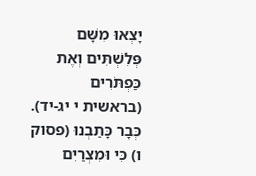יָצְאוּ מִשָּׁם פְּלִשְׁתִּים וְאֶת כַּפְתֹּרִים (בראשית י יג-יד).
כְּבָר כָּתַבְנוּ (פסוק ו) כִּי וּמִצְרַיִם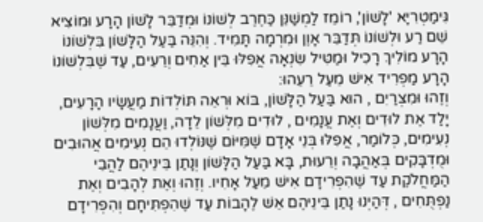גִּימַטְרִיָּא 'לָשׁוֹן', רוֹמֵז לַמְשַׁנֵּן כַּחֶרֶב לְשׁוֹנוֹ וּמְדַבֵּר לָשׁוֹן הָרָע וּמוֹצִיא שֵׁם רַע וּלְשׁוֹנוֹ תְּדַבֵּר אָוֶן וּמִרְמָה תָּמִיד. וְהִנֵּה בַּעַל הַלָּשׁוֹן בִּלְשׁוֹנוֹ הָרָע מוֹלִיךְ רָכִיל וּמַטִּיל שִׂנְאָה אֲפִלּוּ בֵּין אַחִים וְרֵעִים, עַד שֶׁבִּלְשׁוֹנוֹ הָרָע מַפְרִיד אִישׁ מֵעַל רֵעֵהוּ:
וְזֶהוּ וּמִצְרַיִם , הוּא בַּעַל הַלָּשׁוֹן, בּוֹא וּרְאֵה תּוֹלְדוֹת מַעֲשָׂיו הָרָעִים, יָלַד אֶת לוּדִים וְאֶת עֲנָמִים , לוּדִים מִלְּשׁוֹן לֵדָה, וַעֲנָמִים מִלְּשׁוֹן נְעִימִים, כְּלוֹמַר, אֲפִלּוּ בְּנֵי אָדָם שֶׁמִּיּוֹם שֶׁנּוֹלְדוּ הֵם נְעִימִים אֲהוּבִים וּמֻדְבָּקִים בְּאַהֲבָה וְרֵעוּת, בָּא בַּעַל הַלָּשׁוֹן וְנָתַן בֵּינֵיהֶם לַהֲבֵי הַמַּחֲלֹקֶת עַד שֶׁהִפְרִידָם אִישׁ מֵעַל אָחִיו. וְזֶהוּ וְאֶת לְהָבִים וְאֶת נַפְתֻּחִים , דְּהַיְנוּ נָתַן בֵּינֵיהֶם אֵשׁ לֶהָבוֹת עַד שֶׁהִפְתִּיחָם וְהִפְרִידָם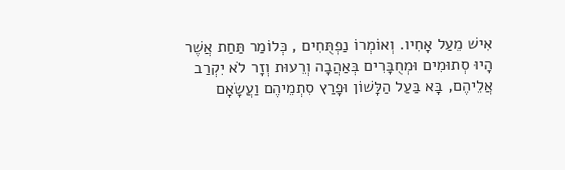אִישׁ מֵעַל אָחִיו. וְאוֹמְרוֹ נַפְתֻּחִים , כְּלוֹמַר תַּחַת אֲשֶׁר הָיוּ סְתוּמִים וּמְחֻבָּרִים בְּאַהֲבָה וְרֵעוּת וְזָר לֹא יִקְרַב אֲלֵיהֶם, בָּא בַּעַל הַלָּשׁוֹן וּפָרַץ סִתְמֵיהֶם וַעֲשָׂאָם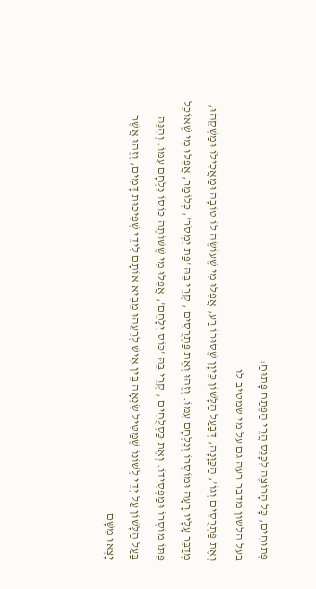פְּתוּחִים, כָּל הָרוֹצֶה לִכָּנֵס הֲרֵי הַפֶּתַח פָּתוּחַ:
בעל הלשון מדבר רעה גם על מי שמטיב לו
וְאֶת פַּתְרֻסִים וְגוֹ', הַכַּוָּנָה, דְּבַעַל הַלָּשׁוֹן כֵּיוָן שֶׁסּוּרוֹ רַע, אֲפִלּוּ מִי שֶׁעוֹשֶׂה לוֹ טוֹבָה וּמַאֲכִילוֹ וּמַשְׁקֵהוּ, מְדַבֵּר עָלָיו רָעָה וּמוֹסְרוֹ וְנִלְחָם עִמּוֹ. וְזֶהוּ וְאֶת פַּתְרֻסִים , קְרֵי בֵּהּ 'פַּת יִמְסֹר', כְּלוֹמַר, אֲפִלּוּ מִי שֶׁאוֹכֵל פִּתּוֹ מוֹסְרוֹ וּמַפְסִידוֹ. וְאֶת כַּסְלֻחִים , קְרֵי בֵּהּ 'כּוֹס יִלָּחֵם', אֲפִלּוּ מִי שֶׁשּׁוֹתֶה כּוֹסוֹ נִלְחָם עִמּוֹ. וְהִנֵּה בַּעַל הַלָּשׁוֹן עַל יְדֵי לְשׁוֹנוֹ שֶׁמַּטִּיל שִׂנְאָה בֵּין אִישׁ לְרֵעֵהוּ מֵבִיא אוֹתָם לִידֵי שְׁפִיכוּת דָּמִים, וְזֶהוּ אֲשֶׁר יָצְאוּ מִשָּׁם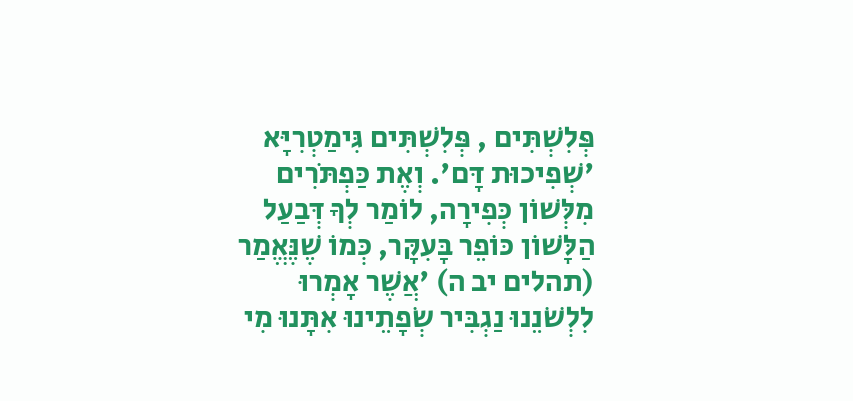פְּלִשְׁתִּים , פְּלִשְׁתִּים גִּימַטְרִיָּא 'שְׁפִיכוּת דָּם'. וְאֶת כַּפְתֹּרִים מִלְּשׁוֹן כְּפִירָה, לוֹמַר לְךָ דְּבַעַל הַלָּשׁוֹן כּוֹפֵר בָּעִקָּר, כְּמוֹ שֶׁנֶּאֱמַר (תהלים יב ה) 'אֲשֶׁר אָמְרוּ לִלְשֹׁנֵנוּ נַגְבִּיר שְׂפָתֵינוּ אִתָּנוּ מִי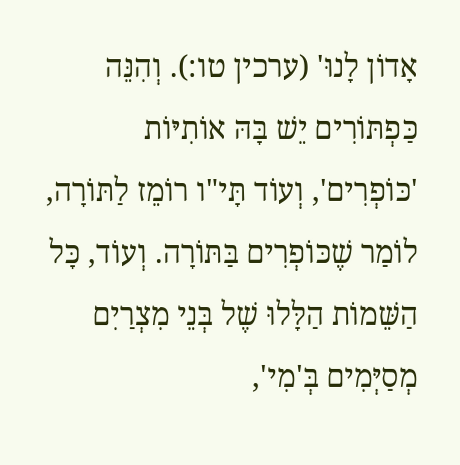אָדוֹן לָנוּ' (ערכין טו:). וְהִנֵּה כַּפְתּוֹרִים יֵשׁ בָּהּ אוֹתִיּוֹת 'כּוֹפְרִים', וְעוֹד תָּי"ו רוֹמֵז לַתּוֹרָה, לוֹמַר שֶׁכּוֹפְרִים בַּתּוֹרָה. וְעוֹד, כָּל הַשֵּׁמוֹת הַלָּלוּ שֶׁל בְּנֵי מִצְרַיִם מְסַיְּמִים בְּ'מִי',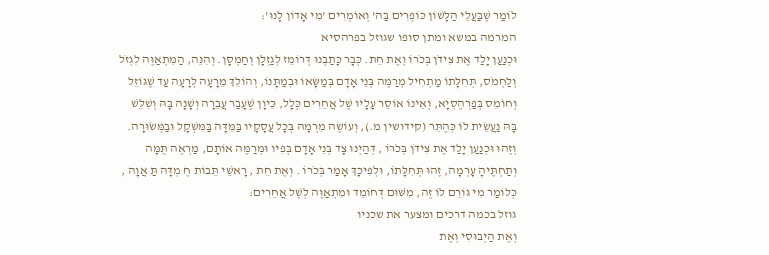לוֹמַר שֶׁבַּעֲלֵי הַלָּשׁוֹן כּוֹפְרִים בַּה' וְאוֹמְרִים 'מִי אָדוֹן לָנוּ':
המרמה במשא ומתן סופו שגוזל בפרהסיא
וּכְנַעַן יָלַד אֶת צִידֹן בְּכֹרוֹ וְאֶת חֵת. כְּבָר כָּתַבְנוּ דְּרוֹמֵז לְגַזְלָן וְחַמְסָן. וְהִנֵּה, הַמִּתְאַוֶּה לִגְזֹל וְלַחְמֹס, תְּחִלָּתוֹ מַתְחִיל מְרַמֶּה בְּנֵי אָדָם בְּמַשָּׂאוֹ וּבְמַתָּנוֹ, וְהוֹלֵךְ מֵרָעָה לְרָעָה עַד שֶׁגּוֹזֵל וְחוֹמֵס בְּפַרְהֶסְיָא, וְאֵינוֹ אוֹסֵר עָלָיו שֶׁל אֲחֵרִים כְּלָל, כֵּיוָן שֶׁעָבַר עֲבֵרָה וְשָׁנָה בָּהּ וְשִׁלֵּשׁ בָּהּ נַעֲשֵׂית לוֹ כְּהֶתֵּר (קידושין מ.), וְעוֹשֶׂה מִרְמָה בְּכָל עֲסָקָיו בַּמִּדָּה בַּמִּשְׁקָל וּבַמְּשׂוּרָה. וְזֶהוּ וּכְנַעַן יָלַד אֶת צִידֹן בְּכֹרוֹ , דְּהַיְנוּ צָד בְּנֵי אָדָם בְּפִיו וּמְרַמֶּה אוֹתָם, מַרְאֶה תֻּמָּה וְתַחְתֶּיהָ עָרְמָה, זֶהוּ תְּחִלָּתוֹ, וּלְפִיכָךְ אָמַר בְּכֹרוֹ . וְאֶת חֵת , רָאשֵׁי תֵּבוֹת חֶ מְדָּה תַּ אֲוָה , כְּלוֹמַר מִי גּוֹרֵם לוֹ זֶה, מִשּׁוּם דְּחוֹמֵד וּמִתְאַוֶּה לְשֶׁל אֲחֵרִים:
גוזל בכמה דרכים ומצער את שכניו
וְאֶת הַיְבוּסִי וְאֶת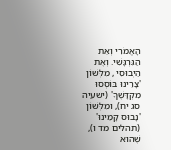הָאֱמֹרִי וְאֵת הַגִּרְגָּשִׁי. וְאֶת הַיְבוּסִי , מִלְּשׁוֹן 'צָרֵינוּ בּוֹסְסוּ מִקְדָּשֶׁךָ' (ישעיה סג יח), וּמִלְּשׁוֹן 'נָבוּס קָמֵינוּ' (תהלים מד ו), שֶׁהוּא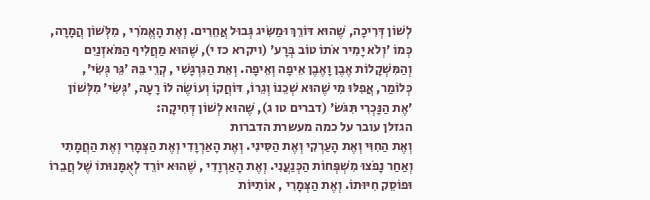לְשׁוֹן דְּרִיכָה, שֶׁהוּא דּוֹרֵךְ וּמַשִּׂיג גְּבוּל אֲחֵרִים. וְאֶת הָאֱמֹרִי , מִלְּשׁוֹן הֲמָרָה, כְּמוֹ 'וְלֹא יָמִיר אֹתוֹ טוֹב בְּרָע' (ויקרא כז י), שֶׁהוּא מַחֲלִיף הַמֹּאזְנַיִם וְהַמִּשְׁקָלוֹת אֶבֶן וָאֶבֶן אֵיפָה וְאֵיפָה. וְאֵת הַגִּרְגָּשִׁי , קְרֵי בֵּהּ 'גֵּר גְּשִׂי', כְּלוֹמַר, אֲפִלּוּ מִי שֶׁהוּא שְׁכֵנוֹ וְגֵרוֹ, דּוֹחֲקוֹ וְעוֹשֶׂה לוֹ רָעָה, 'גְּשִׂי' מִלְּשׁוֹן 'אֶת הַנָּכְרִי תִּגֹּשׂ' (דברים טו ג), שֶׁהוּא לְשׁוֹן דְּחִיקָה:
הגזלן עובר על כמה מעשרת הדברות
וְאֶת הַחִוִּי וְאֶת הָעַרְקִי וְאֶת הַסִּינִי. וְאֶת הָאַרְוָדִי וְאֶת הַצְּמָרִי וְאֶת הַחֲמָתִי וְאַחַר נָפֹצוּ מִשְׁפְּחוֹת הַכְּנַעֲנִי. וְאֶת הָאַרְוָדִי , שֶׁהוּא יוֹרֵד לְאֻמָּנוּתוֹ שֶׁל חֲבֵרוֹ וּפוֹסֵק חִיּוּתוֹ. וְאֶת הַצְּמָרִי , אוֹתִיּוֹת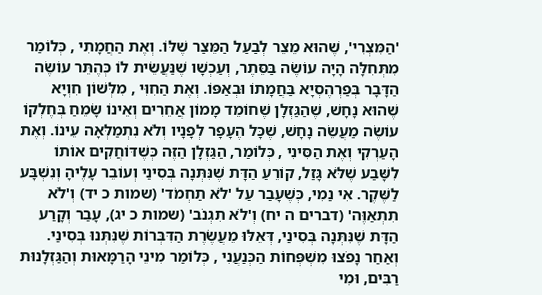'הַמִּצְרִי', שֶׁהוּא מֵצֵר לְבַעַל הַמֵּצַר שֶׁלּוֹ. וְאֶת הַחֲמָתִי , כְּלוֹמַר מִתְּחִלָּה הָיָה עוֹשֶׂה בַּסֵּתֶר, וְעַכְשָׁו שֶׁנַּעֲשֵׂית לוֹ כְּהֶתֵּר עוֹשֶׂה הַדָּבָר בְּפַרְהֶסְיָא בַּחֲמָתוֹ וּבְאַפּוֹ. וְאֶת הַחִוִּי , מִלְּשׁוֹן חִוְיָא שֶׁהוּא נָחָשׁ, שֶׁהַגַּזְלָן שֶׁחוֹמֵד מָמוֹן אֲחֵרִים וְאֵינוֹ שָׂמֵחַ בְּחֶלְקוֹ עוֹשֶׂה מַעֲשֵׂה נָחָשׁ, שֶׁכָּל הֶעָפָר לְפָנָיו וְלֹא נִתְמַלְּאָה עֵינוֹ. וְאֶת הָעַרְקִי וְאֶת הַסִּינִי , כְּלוֹמַר, הַגַּזְלָן הַזֶּה כְּשֶׁדּוֹחֲקִים אוֹתוֹ לִשָּׁבַע שֶׁלֹּא גָּזַל, קוֹרֵעַ הַדָּת שֶׁנִּתְּנָה בְּסִינַי וְעוֹבֵר עָלֶיהָ וְנִשְׁבָּע לַשֶּׁקֶר. אִי נַמִי, כְּשֶׁעָבַר עַל 'לֹא תַחְמֹד' (שמות כ יד) וְ'לֹא תִתְאַוֶּה' (דברים ה יח) וְ'לֹא תִגְנֹב' (שמות כ יג), עָבַר וְקָרַע הַדָּת שֶׁנִּתְּנָה בְּסִינַי, דְּאֵלּוּ מֵעֲשֶׂרֶת הַדִּבְּרוֹת שֶׁנִּתְּנוּ בְּסִינַי. וְאַחַר נָפֹצוּ מִשְׁפְּחוֹת הַכְּנַעֲנִי , כְּלוֹמַר מִינֵי הָרַמָּאוּת וְהַגַּזְלָנוּת רַבִּים, וּמִי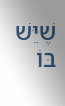שֶׁיֵּשׁ בּוֹ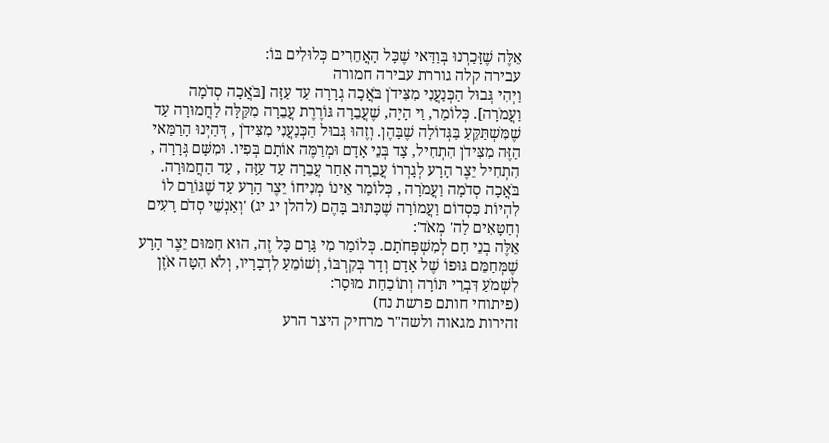אֵלֶּה שֶׁזָּכַרְנוּ בְּוַדַּאי שֶׁכָּל הָאֲחֵרִים כְּלוּלִים בּוֹ:
עבירה קלה גוררת עבירה חמורה
וַיְהִי גְּבוּל הַכְּנַעֲנִי מִצִּידֹן בֹּאֲכָה גְרָרָה עַד עַזָּה [בֹּאֲכָה סְדֹמָה וַעֲמֹרָה]. כְּלוֹמַר, וַי הָיָה, שֶׁעֲבֵרָה גּוֹרֶרֶת עֲבֵרָה מִקַּלָּה לַחֲמוּרָה עַד שֶׁמִּשְׁתַּקֵּעַ בַּגְּדוֹלָה שֶׁבָּהֶן. וְזֶהוּ גְּבוּל הַכְּנַעֲנִי מִצִּידֹן , דְּהַיְנוּ הָרַמַּאי הַזֶּה מִצִּידֹן הִתְחִיל, צָד בְּנֵי אָדָם וּמְרַמֶּה אוֹתָם בְּפִיו. וּמִשָּׁם גְּרָרָה , הִתְחִיל יֵצֶר הָרָע לְגָרְרוֹ עֲבֵרָה אַחַר עֲבֵרָה עַד עַזָּה , עַד הַחֲמוּרָה. בֹּאֲכָה סְדֹמָה וַעֲמֹרָה , כְּלוֹמַר אֵינוֹ מְנִיחוֹ יֵצֶר הָרָע עַד שֶׁגּוֹרֵם לוֹ לִהְיוֹת כִּסְדוֹם וַעֲמוֹרָה שֶׁכָּתוּב בָּהֶם (להלן יג יג) 'וְאַנְשֵׁי סְדֹם רָעִים וְחַטָּאִים לַה' מְאֹד':
אֵלֶּה בְנֵי חָם לְמִשְׁפְּחֹתָם. כְּלוֹמַר מִי גָּרַם כָּל זֶה, הוּא חִמּוּם יֵצֶר הָרָע שֶׁמְּחַמֵּם גּוּפוֹ שֶׁל אָדָם וְדָר בְּקִרְבּוֹ, וְשׁוֹמֵעַ לִדְבָרָיו, וְלֹא הִטָּה אֹזֶן לִשְׁמֹעַ דִּבְרֵי תּוֹרָה וְתוֹכַחַת מוּסָר:
(פיתוחי חותם פרשת נח)
זהירות מגאוה ולשה"ר מרחיק היצר הרע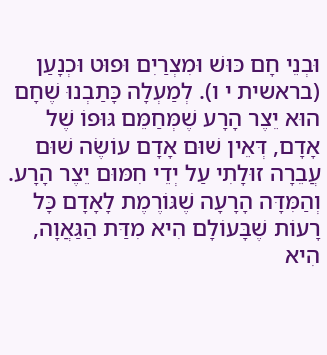וּבְנֵי חָם כּוּשׁ וּמִצְרַיִם וּפוּט וּכְנָעַן (בראשית י ו). לְמַעְלָה כָּתַבְנוּ שֶׁחָם הוּא יֵצֶר הָרָע שֶׁמְּחַמֵּם גּוּפוֹ שֶׁל אָדָם, דְּאֵין שׁוּם אָדָם עוֹשֶׂה שׁוּם עֲבֵרָה זוּלָתִי עַל יְדֵי חִמּוּם יֵצֶר הָרָע. וְהַמִּדָּה הָרָעָה שֶׁגּוֹרֶמֶת לָאָדָם כָּל רָעוֹת שֶׁבָּעוֹלָם הִיא מִדַּת הַגַּאֲוָה, הִיא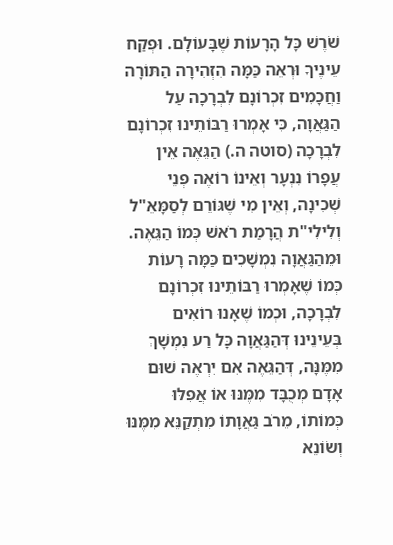שֹׁרֶשׁ כָּל הָרָעוֹת שֶׁבָּעוֹלָם. וּפְקַח עֵינֶיךָ וּרְאֵה כַּמָּה הִזְהִירָה הַתּוֹרָה וַחֲכָמִים זִכְרוֹנָם לִבְרָכָה עַל הַגַּאֲוָה, כִּי אָמְרוּ רַבּוֹתֵינוּ זִכְרוֹנָם לִבְרָכָה (סוטה ה.) הַגֵּאֶה אֵין עֲפָרוֹ נִנְעָר וְאֵינוֹ רוֹאֶה פְּנֵי שְׁכִינָה, וְאֵין מִי שֶׁגּוֹרֵם לְסַמָּאֵ"ל וְלִילִי"ת הֲרָמַת רֹאשׁ כְּמוֹ הַגֵּאֶה. וּמֵהַגַּאֲוָה נִמְשָׁכִים כַּמָּה רָעוֹת כְּמוֹ שֶׁאָמְרוּ רַבּוֹתֵינוּ זִכְרוֹנָם לִבְרָכָה, וּכְמוֹ שֶׁאָנוּ רוֹאִים בְּעֵינֵינוּ דְּהַגַּאֲוָה כָּל רַע נִמְשָׁךְ מִמֶּנָּה, דְּהַגֵּאֶה אִם יִרְאֶה שׁוּם אָדָם מְכֻבָּד מִמֶּנּוּ אוֹ אֲפִלּוּ כְּמוֹתוֹ, מֵרֹב גַּאֲוָתוֹ מִתְקַנֵּא מִמֶּנּוּ וְשׂוֹנֵא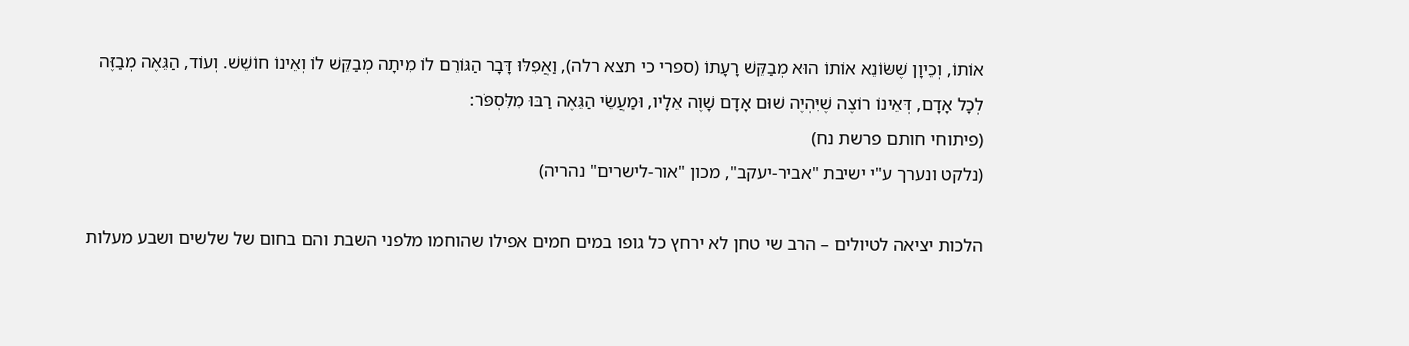אוֹתוֹ, וְכֵיוָן שֶׁשּׂוֹנֵא אוֹתוֹ הוּא מְבַקֵּשׁ רָעָתוֹ (ספרי כי תצא רלה), וַאֲפִלּוּ דָּבָר הַגּוֹרֵם לוֹ מִיתָה מְבַקֵּשׁ לוֹ וְאֵינוֹ חוֹשֵׁשׁ. וְעוֹד, הַגֵּאֶה מְבַזֶּה לְכָל אָדָם, דְּאֵינוֹ רוֹצֶה שֶׁיִּהְיֶה שׁוּם אָדָם שָׁוֶה אֵלָיו, וּמַעֲשֵׂי הַגֵּאֶה רַבּוּ מִלִּסְפֹּר:
(פיתוחי חותם פרשת נח)
(נלקט ונערך ע"י ישיבת "אביר-יעקב", מכון "אור-לישרים" נהריה)

הלכות יציאה לטיולים – הרב שי טחן לא ירחץ כל גופו במים חמים אפילו שהוחמו מלפני השבת והם בחום של שלשים ושבע מעלות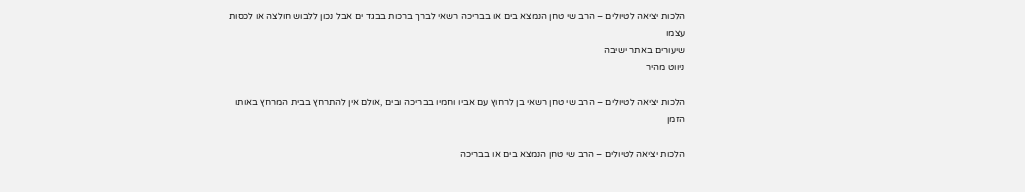הלכות יציאה לטיולים – הרב שי טחן הנמצא בים או בבריכה רשאי לברך ברכות בבגד ים אבל נכון ללבוש חולצה או לכסות עצמו
שיעורים באתר ישיבה
ניווט מהיר

הלכות יציאה לטיולים – הרב שי טחן רשאי בן לרחוץ עם אביו וחמיו בבריכה ובים ,אולם אין להתרחץ בבית המרחץ באותו הזמן

הלכות יציאה לטיולים – הרב שי טחן הנמצא בים או בבריכה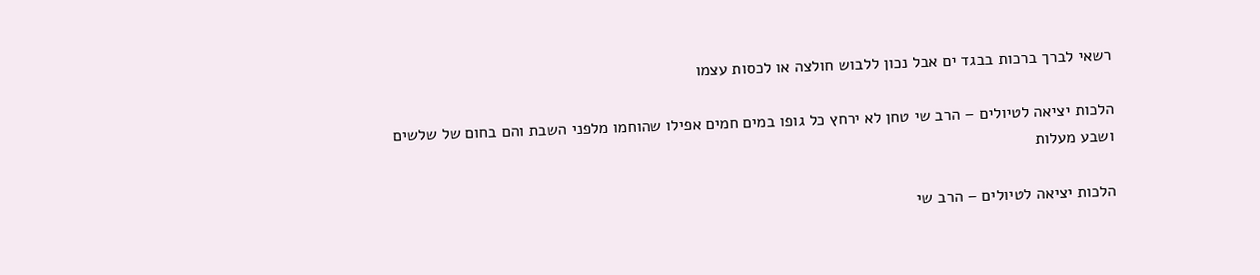רשאי לברך ברכות בבגד ים אבל נכון ללבוש חולצה או לכסות עצמו

הלכות יציאה לטיולים – הרב שי טחן לא ירחץ כל גופו במים חמים אפילו שהוחמו מלפני השבת והם בחום של שלשים ושבע מעלות

הלכות יציאה לטיולים – הרב שי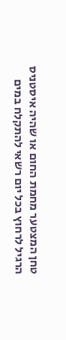טחן המצטער מחמת החום או שהיה איסטניס הרגיל לרחוץ בכל יום רשאי להתקלח במים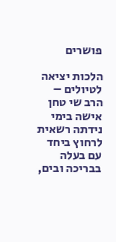פושרים

הלכות יציאה לטיולים – הרב שי טחן אישה בימי נידתה רשאית לרחוץ ביחד עם בעלה בבריכה ובים,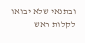ובתנאי שלא יבואו לקלות ראש